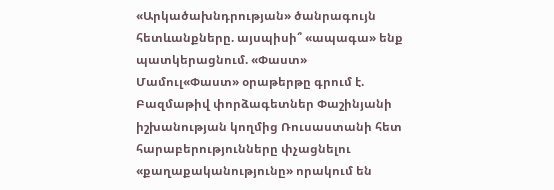«Արկածախնդրության» ծանրագույն հետևանքները. այսպիսի՞ «ապագա» ենք պատկերացնում. «Փաստ»
Մամուլ«Փաստ» օրաթերթը գրում է.
Բազմաթիվ փորձագետներ Փաշինյանի իշխանության կողմից Ռուսաստանի հետ հարաբերությունները փչացնելու «քաղաքականությունը» որակում են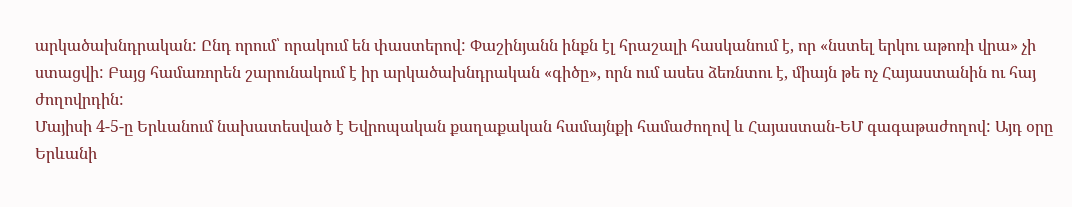արկածախնդրական: Ընդ որում՝ որակում են փաստերով: Փաշինյանն ինքն էլ հրաշալի հասկանում է, որ «նստել երկու աթոռի վրա» չի ստացվի: Բայց համառորեն շարունակում է իր արկածախնդրական «գիծը», որն ում ասես ձեռնտու է, միայն թե ոչ Հայաստանին ու հայ ժողովրդին:
Մայիսի 4-5-ը Երևանում նախատեսված է Եվրոպական քաղաքական համայնքի համաժողով և Հայաստան-ԵՄ գագաթաժողով: Այդ օրը Երևանի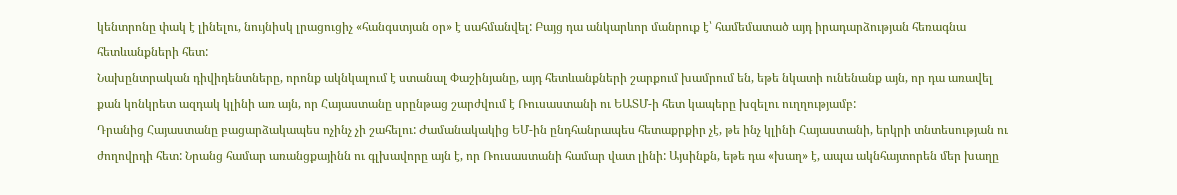կենտրոնը փակ է լինելու, նույնիսկ լրացուցիչ «հանգստյան օր» է սահմանվել: Բայց դա անկարևոր մանրուք է՝ համեմատած այդ իրադարձության հեռագնա հետևանքների հետ:
Նախընտրական դիվիդենտները, որոնք ակնկալում է ստանալ Փաշինյանը, այդ հետևանքների շարքում խամրում են, եթե նկատի ունենանք այն, որ դա առավել քան կոնկրետ ազդակ կլինի առ այն, որ Հայաստանը սրընթաց շարժվում է Ռուսաստանի ու ԵԱՏՄ-ի հետ կապերը խզելու ուղղությամբ:
Դրանից Հայաստանը բացարձակապես ոչինչ չի շահելու: Ժամանակակից ԵՄ-ին ընդհանրապես հետաքրքիր չէ, թե ինչ կլինի Հայաստանի, երկրի տնտեսության ու ժողովրդի հետ: Նրանց համար առանցքայինն ու գլխավորը այն է, որ Ռուսաստանի համար վատ լինի: Այսինքն, եթե դա «խաղ» է, ապա ակնհայտորեն մեր խաղը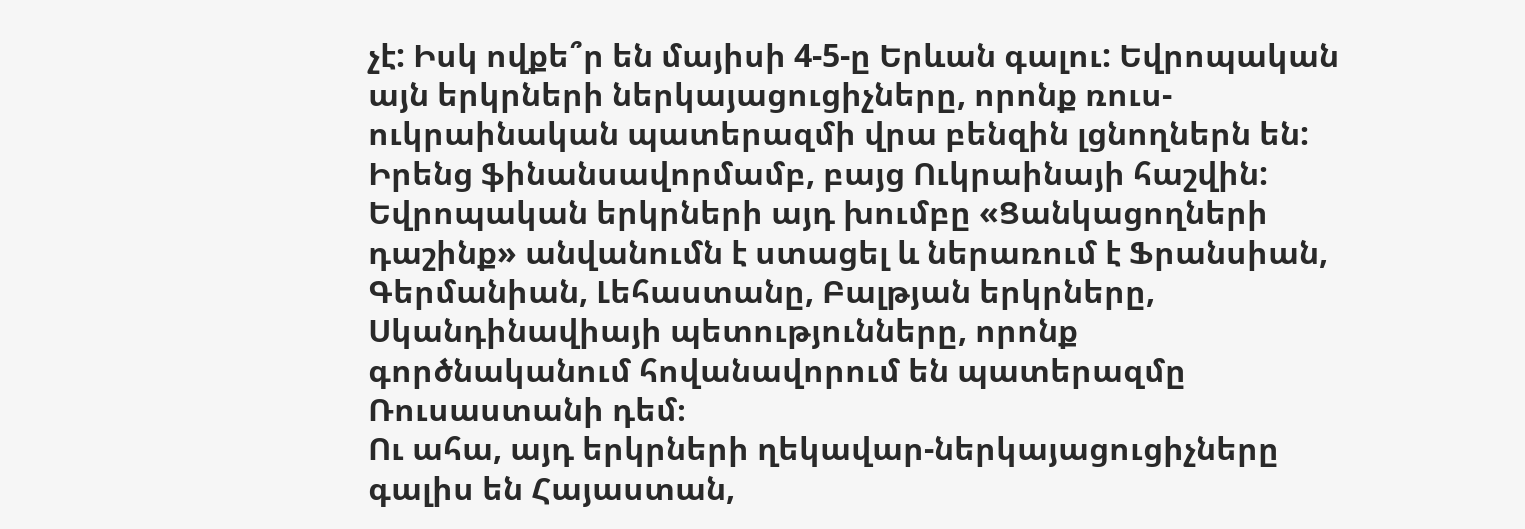չէ: Իսկ ովքե՞ր են մայիսի 4-5-ը Երևան գալու: Եվրոպական այն երկրների ներկայացուցիչները, որոնք ռուս-ուկրաինական պատերազմի վրա բենզին լցնողներն են: Իրենց ֆինանսավորմամբ, բայց Ուկրաինայի հաշվին:
Եվրոպական երկրների այդ խումբը «Ցանկացողների դաշինք» անվանումն է ստացել և ներառում է Ֆրանսիան, Գերմանիան, Լեհաստանը, Բալթյան երկրները, Սկանդինավիայի պետությունները, որոնք գործնականում հովանավորում են պատերազմը Ռուսաստանի դեմ։
Ու ահա, այդ երկրների ղեկավար-ներկայացուցիչները գալիս են Հայաստան,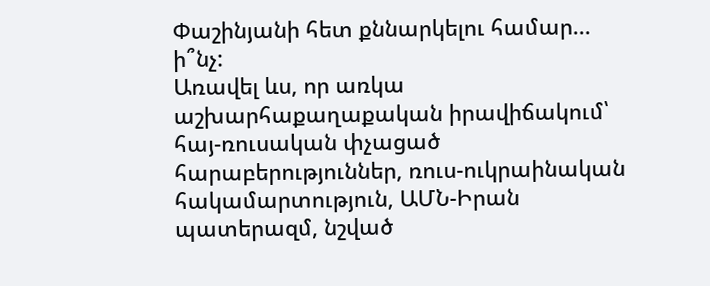Փաշինյանի հետ քննարկելու համար... ի՞նչ:
Առավել ևս, որ առկա աշխարհաքաղաքական իրավիճակում՝ հայ-ռուսական փչացած հարաբերություններ, ռուս-ուկրաինական հակամարտություն, ԱՄՆ-Իրան պատերազմ, նշված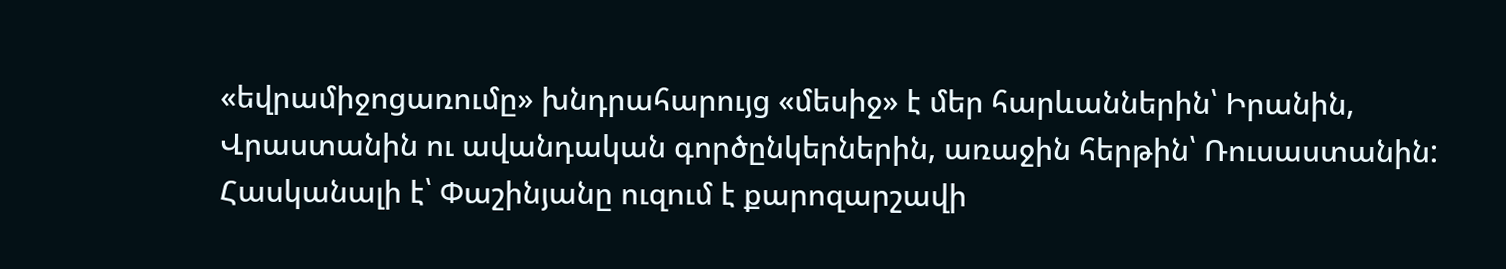«եվրամիջոցառումը» խնդրահարույց «մեսիջ» է մեր հարևաններին՝ Իրանին, Վրաստանին ու ավանդական գործընկերներին, առաջին հերթին՝ Ռուսաստանին:
Հասկանալի է՝ Փաշինյանը ուզում է քարոզարշավի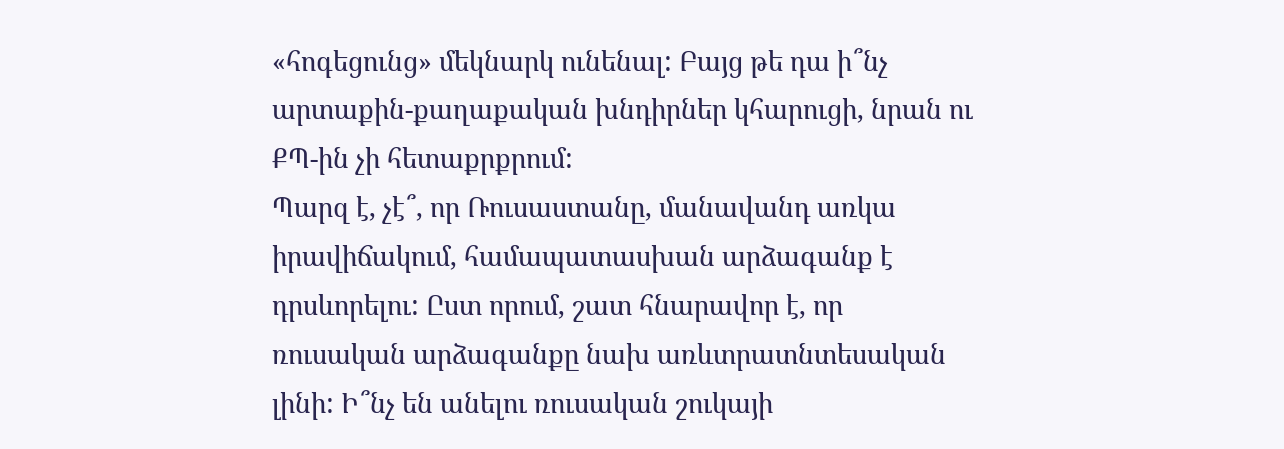«հոգեցունց» մեկնարկ ունենալ: Բայց թե դա ի՞նչ արտաքին-քաղաքական խնդիրներ կհարուցի, նրան ու ՔՊ-ին չի հետաքրքրում:
Պարզ է, չէ՞, որ Ռուսաստանը, մանավանդ առկա իրավիճակում, համապատասխան արձագանք է դրսևորելու: Ըստ որում, շատ հնարավոր է, որ ռուսական արձագանքը նախ առևտրատնտեսական լինի: Ի՞նչ են անելու ռուսական շուկայի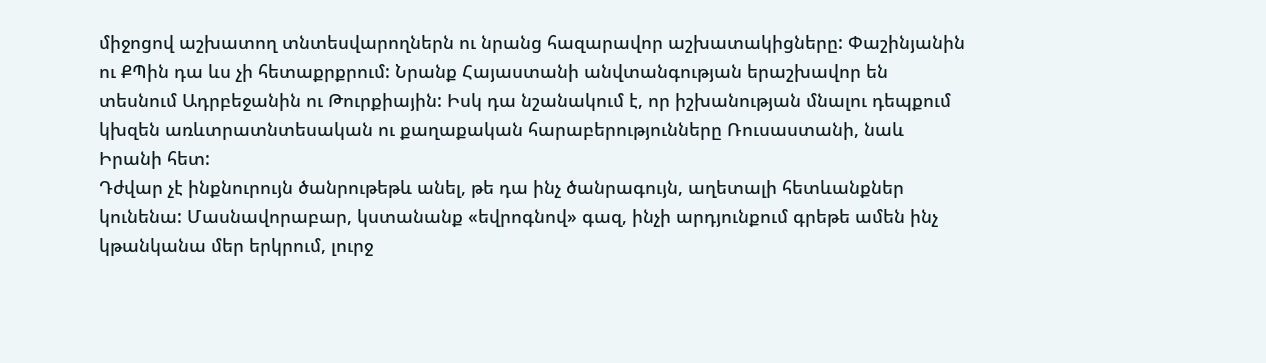միջոցով աշխատող տնտեսվարողներն ու նրանց հազարավոր աշխատակիցները: Փաշինյանին ու ՔՊին դա ևս չի հետաքրքրում: Նրանք Հայաստանի անվտանգության երաշխավոր են տեսնում Ադրբեջանին ու Թուրքիային: Իսկ դա նշանակում է, որ իշխանության մնալու դեպքում կխզեն առևտրատնտեսական ու քաղաքական հարաբերությունները Ռուսաստանի, նաև Իրանի հետ:
Դժվար չէ ինքնուրույն ծանրութեթև անել, թե դա ինչ ծանրագույն, աղետալի հետևանքներ կունենա: Մասնավորաբար, կստանանք «եվրոգնով» գազ, ինչի արդյունքում գրեթե ամեն ինչ կթանկանա մեր երկրում, լուրջ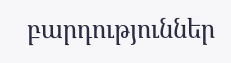բարդություններ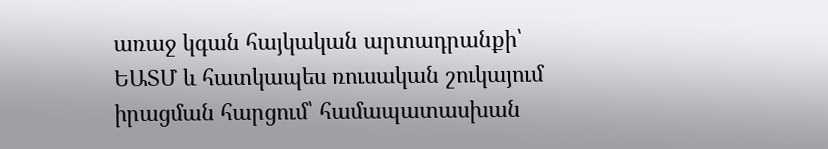առաջ կգան հայկական արտադրանքի՝ ԵԱՏՄ և հատկապես ռուսական շուկայում իրացման հարցում՝ համապատասխան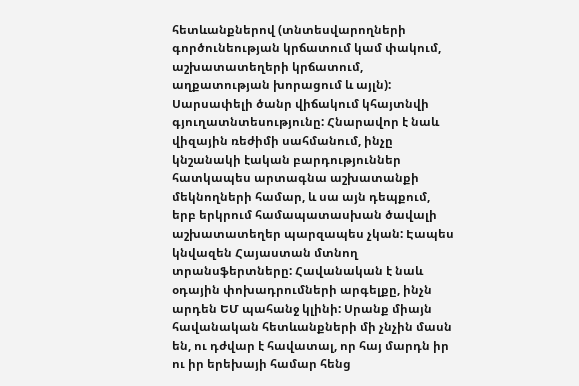հետևանքներով (տնտեսվարողների գործունեության կրճատում կամ փակում, աշխատատեղերի կրճատում, աղքատության խորացում և այլն): Սարսափելի ծանր վիճակում կհայտնվի գյուղատնտեսությունը: Հնարավոր է նաև վիզային ռեժիմի սահմանում, ինչը կնշանակի էական բարդություններ հատկապես արտագնա աշխատանքի մեկնողների համար, և սա այն դեպքում, երբ երկրում համապատասխան ծավալի աշխատատեղեր պարզապես չկան: Էապես կնվազեն Հայաստան մտնող տրանսֆերտները: Հավանական է նաև օդային փոխադրումների արգելքը, ինչն արդեն ԵՄ պահանջ կլինի: Սրանք միայն հավանական հետևանքների մի չնչին մասն են, ու դժվար է հավատալ, որ հայ մարդն իր ու իր երեխայի համար հենց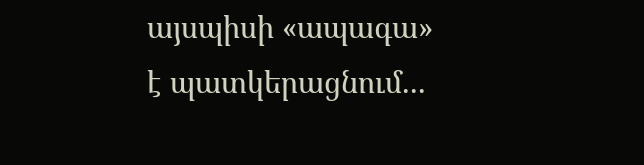այսպիսի «ապագա» է պատկերացնում...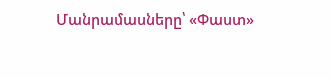Մանրամասները՝ «Փաստ»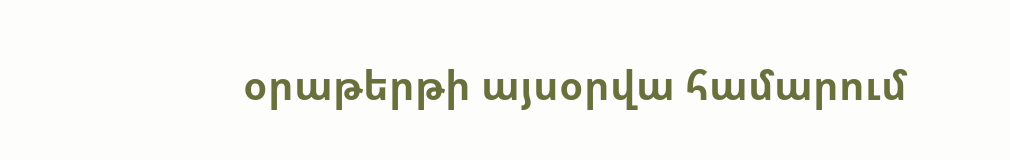օրաթերթի այսօրվա համարում